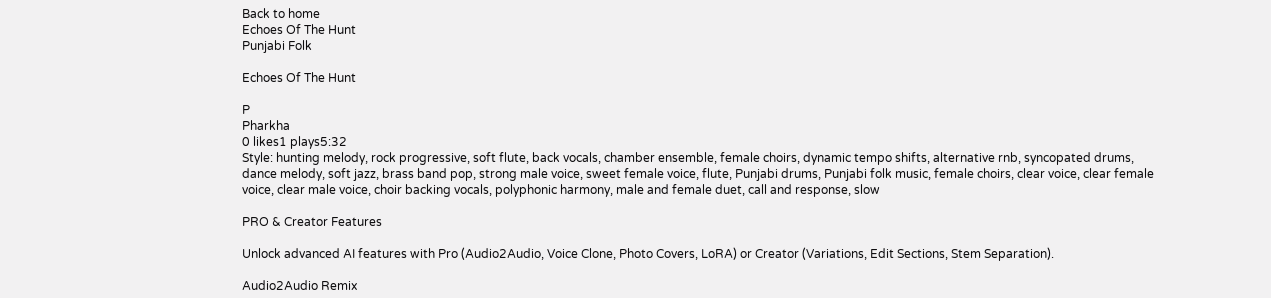Back to home
Echoes Of The Hunt
Punjabi Folk

Echoes Of The Hunt

P
Pharkha
0 likes1 plays5:32
Style: hunting melody, rock progressive, soft flute, back vocals, chamber ensemble, female choirs, dynamic tempo shifts, alternative rnb, syncopated drums, dance melody, soft jazz, brass band pop, strong male voice, sweet female voice, flute, Punjabi drums, Punjabi folk music, female choirs, clear voice, clear female voice, clear male voice, choir backing vocals, polyphonic harmony, male and female duet, call and response, slow

PRO & Creator Features

Unlock advanced AI features with Pro (Audio2Audio, Voice Clone, Photo Covers, LoRA) or Creator (Variations, Edit Sections, Stem Separation).

Audio2Audio Remix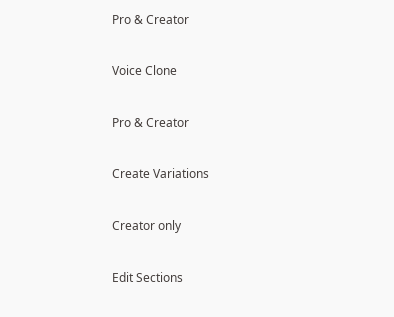Pro & Creator

Voice Clone

Pro & Creator

Create Variations

Creator only

Edit Sections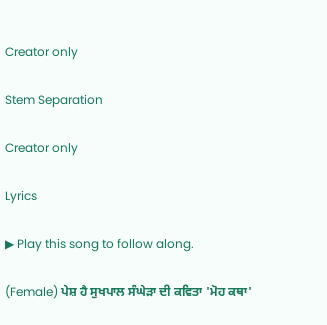Creator only

Stem Separation

Creator only

Lyrics

▶ Play this song to follow along.

(Female) ਪੇਸ਼ ਹੈ ਸੁਖਪਾਲ ਸੰਘੇੜਾ ਦੀ ਕਵਿਤਾ 'ਮੋਹ ਕਥਾ'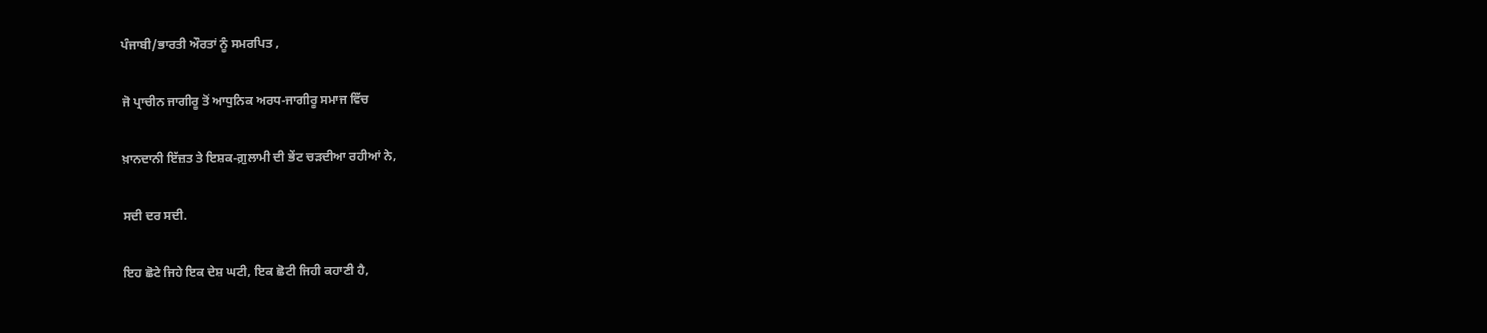ਪੰਜਾਬੀ/ਭਾਰਤੀ ਔਰਤਾਂ ਨੂੰ ਸਮਰਪਿਤ ,

ਜੋ ਪ੍ਰਾਚੀਨ ਜਾਗੀਰੂ ਤੋਂ ਆਧੁਨਿਕ ਅਰਧ-ਜਾਗੀਰੂ ਸਮਾਜ ਵਿੱਚ

ਖ਼ਾਨਦਾਨੀ ਇੱਜ਼ਤ ਤੇ ਇਸ਼ਕ-ਗ਼ੁਲਾਮੀ ਦੀ ਭੇਂਟ ਚੜਦੀਆ ਰਹੀਆਂ ਨੇ,

ਸਦੀ ਦਰ ਸਦੀ.

ਇਹ ਛੋਟੇ ਜਿਹੇ ਇਕ ਦੇਸ਼ ਘਟੀ, ਇਕ ਛੋਟੀ ਜਿਹੀ ਕਹਾਣੀ ਹੈ,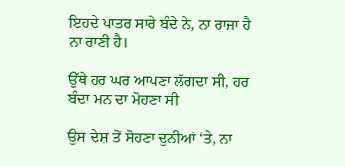ਇਹਦੇ ਪਾਤਰ ਸਾਰੇ ਬੰਦੇ ਨੇ, ਨਾ ਰਾਜਾ ਹੈ ਨਾ ਰਾਣੀ ਹੈ।

ਉੱਥੇ ਹਰ ਘਰ ਆਪਣਾ ਲੱਗਦਾ ਸੀ, ਹਰ ਬੰਦਾ ਮਨ ਦਾ ਮੋਹਣਾ ਸੀ

ਉਸ ਦੇਸ਼ ਤੋਂ ਸੋਹਣਾ ਦੁਨੀਆਂ ‘ਤੇ, ਨਾ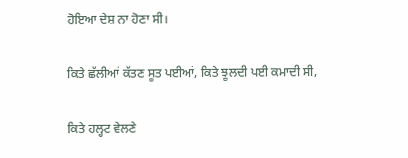ਹੋਇਆ ਦੇਸ਼ ਨਾ ਹੋਣਾ ਸੀ।

ਕਿਤੇ ਛੱਲੀਆਂ ਕੱਤਣ ਸੂਤ ਪਈਆਂ, ਕਿਤੇ ਝੂਲਦੀ ਪਈ ਕਮਾਦੀ ਸੀ,

ਕਿਤੇ ਹਲ੍ਹਟ ਵੇਲਣੇ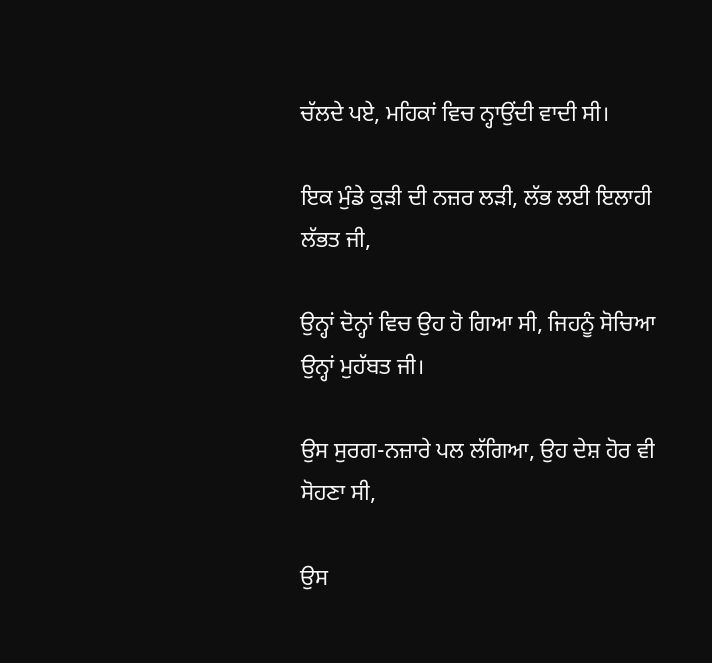ਚੱਲਦੇ ਪਏ, ਮਹਿਕਾਂ ਵਿਚ ਨ੍ਹਾਉਂਦੀ ਵਾਦੀ ਸੀ।

ਇਕ ਮੁੰਡੇ ਕੁੜੀ ਦੀ ਨਜ਼ਰ ਲੜੀ, ਲੱਭ ਲਈ ਇਲਾਹੀ ਲੱਭਤ ਜੀ,

ਉਨ੍ਹਾਂ ਦੋਨ੍ਹਾਂ ਵਿਚ ਉਹ ਹੋ ਗਿਆ ਸੀ, ਜਿਹਨੂੰ ਸੋਚਿਆ ਉਨ੍ਹਾਂ ਮੁਹੱਬਤ ਜੀ।

ਉਸ ਸੁਰਗ-ਨਜ਼ਾਰੇ ਪਲ ਲੱਗਿਆ, ਉਹ ਦੇਸ਼ ਹੋਰ ਵੀ ਸੋਹਣਾ ਸੀ,

ਉਸ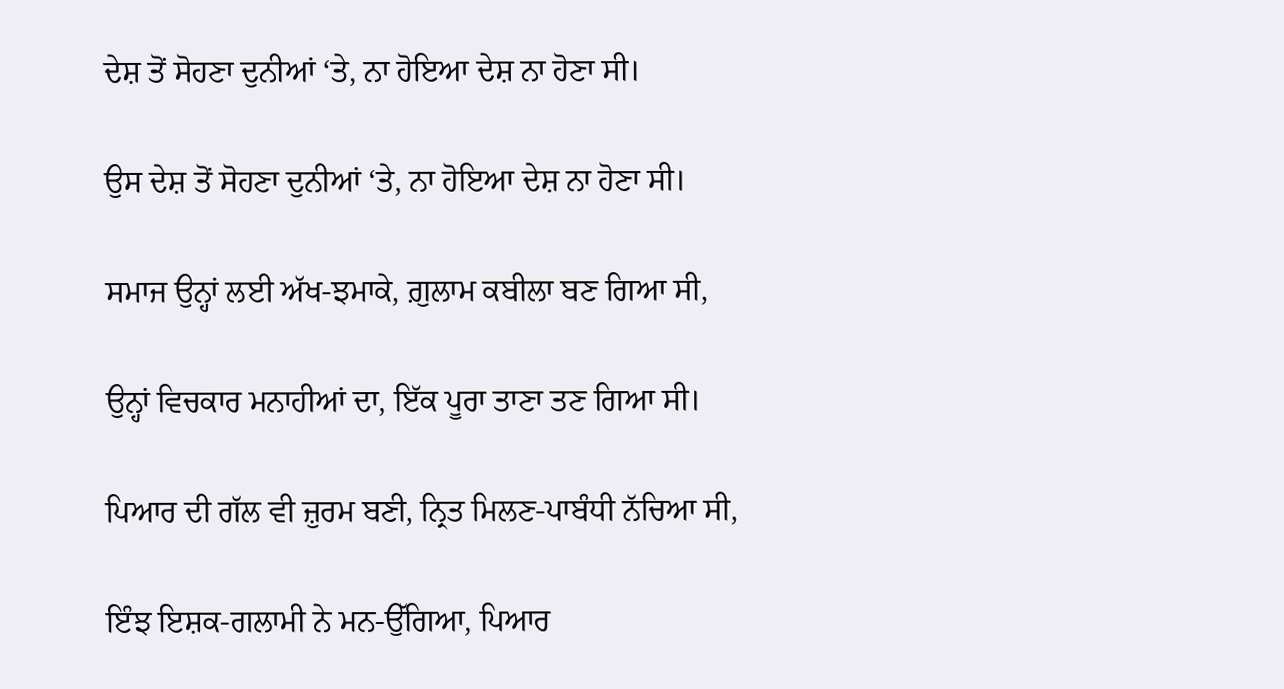ਦੇਸ਼ ਤੋਂ ਸੋਹਣਾ ਦੁਨੀਆਂ ‘ਤੇ, ਨਾ ਹੋਇਆ ਦੇਸ਼ ਨਾ ਹੋਣਾ ਸੀ।

ਉਸ ਦੇਸ਼ ਤੋਂ ਸੋਹਣਾ ਦੁਨੀਆਂ ‘ਤੇ, ਨਾ ਹੋਇਆ ਦੇਸ਼ ਨਾ ਹੋਣਾ ਸੀ।

ਸਮਾਜ ਉਨ੍ਹਾਂ ਲਈ ਅੱਖ-ਝਮਾਕੇ, ਗ਼ੁਲਾਮ ਕਬੀਲਾ ਬਣ ਗਿਆ ਸੀ,

ਉਨ੍ਹਾਂ ਵਿਚਕਾਰ ਮਨਾਹੀਆਂ ਦਾ, ਇੱਕ ਪੂਰਾ ਤਾਣਾ ਤਣ ਗਿਆ ਸੀ।

ਪਿਆਰ ਦੀ ਗੱਲ ਵੀ ਜ਼ੁਰਮ ਬਣੀ, ਨ੍ਰਿਤ ਮਿਲਣ-ਪਾਬੰਧੀ ਨੱਚਿਆ ਸੀ,

ਇੰਝ ਇਸ਼ਕ-ਗਲਾਮੀ ਨੇ ਮਨ-ਉੱਗਿਆ, ਪਿਆਰ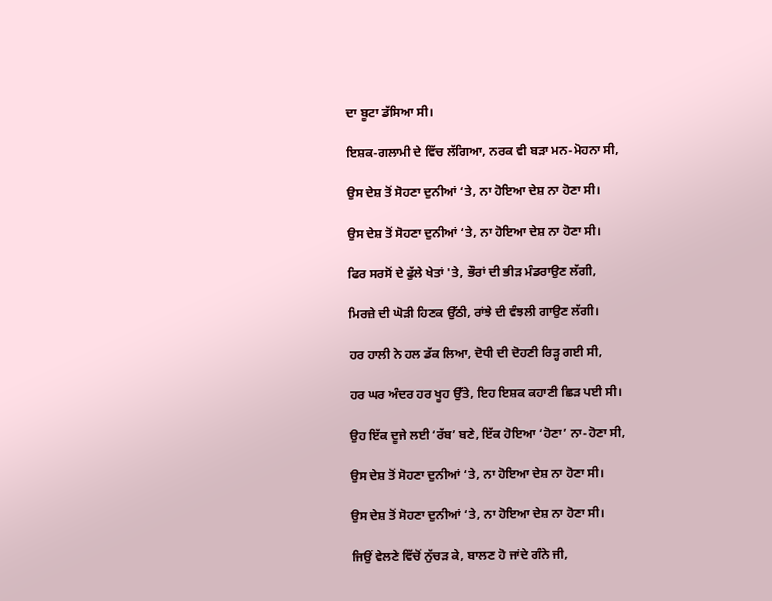ਦਾ ਬੂਟਾ ਡੱਸਿਆ ਸੀ।

ਇਸ਼ਕ-ਗਲਾਮੀ ਦੇ ਵਿੱਚ ਲੱਗਿਆ, ਨਰਕ ਵੀ ਬੜਾ ਮਨ-ਮੋਹਨਾ ਸੀ,

ਉਸ ਦੇਸ਼ ਤੋਂ ਸੋਹਣਾ ਦੁਨੀਆਂ ‘ਤੇ, ਨਾ ਹੋਇਆ ਦੇਸ਼ ਨਾ ਹੋਣਾ ਸੀ।

ਉਸ ਦੇਸ਼ ਤੋਂ ਸੋਹਣਾ ਦੁਨੀਆਂ ‘ਤੇ, ਨਾ ਹੋਇਆ ਦੇਸ਼ ਨਾ ਹੋਣਾ ਸੀ।

ਫਿਰ ਸਰਸੋਂ ਦੇ ਫੁੱਲੇ ਖੇਤਾਂ 'ਤੇ, ਭੌਰਾਂ ਦੀ ਭੀੜ ਮੰਡਰਾਉਣ ਲੱਗੀ,

ਮਿਰਜ਼ੇ ਦੀ ਘੋੜੀ ਹਿਣਕ ਉੱਠੀ, ਰਾਂਝੇ ਦੀ ਵੰਝਲੀ ਗਾਉਣ ਲੱਗੀ।

ਹਰ ਹਾਲੀ ਨੇ ਹਲ ਡੱਕ ਲਿਆ, ਦੋਧੀ ਦੀ ਦੋਹਣੀ ਰਿੜ੍ਹ ਗਈ ਸੀ,

ਹਰ ਘਰ ਅੰਦਰ ਹਰ ਖੂਹ ਉੱਤੇ, ਇਹ ਇਸ਼ਕ ਕਹਾਣੀ ਛਿੜ ਪਈ ਸੀ।

ਉਹ ਇੱਕ ਦੂਜੇ ਲਈ ‘ਰੱਬ’ ਬਣੇ, ਇੱਕ ਹੋਇਆ ‘ਹੋਣਾ’ ਨਾ-ਹੋਣਾ ਸੀ,

ਉਸ ਦੇਸ਼ ਤੋਂ ਸੋਹਣਾ ਦੁਨੀਆਂ ‘ਤੇ, ਨਾ ਹੋਇਆ ਦੇਸ਼ ਨਾ ਹੋਣਾ ਸੀ।

ਉਸ ਦੇਸ਼ ਤੋਂ ਸੋਹਣਾ ਦੁਨੀਆਂ ‘ਤੇ, ਨਾ ਹੋਇਆ ਦੇਸ਼ ਨਾ ਹੋਣਾ ਸੀ।

ਜਿਉਂ ਵੇਲਣੇ ਵਿੱਚੋਂ ਨੁੱਚੜ ਕੇ, ਬਾਲਣ ਹੋ ਜਾਂਦੇ ਗੰਨੇ ਜੀ,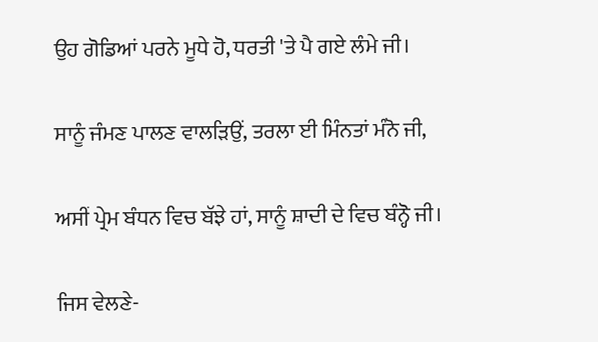ਉਹ ਗੋਡਿਆਂ ਪਰਨੇ ਮੂਧੇ ਹੋ, ਧਰਤੀ 'ਤੇ ਪੈ ਗਏ ਲੰਮੇ ਜੀ।

ਸਾਨੂੰ ਜੰਮਣ ਪਾਲਣ ਵਾਲੜਿਉਂ, ਤਰਲਾ ਈ ਮਿੰਨਤਾਂ ਮੰਨੋ ਜੀ,

ਅਸੀਂ ਪ੍ਰੇਮ ਬੰਧਨ ਵਿਚ ਬੱਝੇ ਹਾਂ, ਸਾਨੂੰ ਸ਼ਾਦੀ ਦੇ ਵਿਚ ਬੰਨ੍ਹੋ ਜੀ।

ਜਿਸ ਵੇਲਣੇ-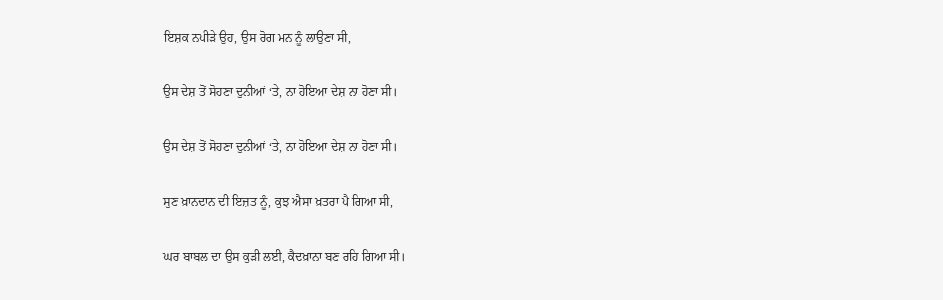ਇਸ਼ਕ ਨਪੀੜੇ ਉਹ, ਉਸ ਰੋਗ ਮਨ ਨੂੰ ਲਾਉਣਾ ਸੀ,

ਉਸ ਦੇਸ਼ ਤੋਂ ਸੋਹਣਾ ਦੁਨੀਆਂ ‘ਤੇ, ਨਾ ਹੋਇਆ ਦੇਸ਼ ਨਾ ਹੋਣਾ ਸੀ।

ਉਸ ਦੇਸ਼ ਤੋਂ ਸੋਹਣਾ ਦੁਨੀਆਂ ‘ਤੇ, ਨਾ ਹੋਇਆ ਦੇਸ਼ ਨਾ ਹੋਣਾ ਸੀ।

ਸੁਣ ਖ਼ਾਨਦਾਨ ਦੀ ਇਜ਼ਤ ਨੂੰ, ਕੁਝ ਐਸਾ ਖ਼ਤਰਾ ਪੈ ਗਿਆ ਸੀ,

ਘਰ ਬਾਬਲ ਦਾ ਉਸ ਕੁੜੀ ਲਈ, ਕੈਦਖ਼ਾਨਾ ਬਣ ਰਹਿ ਗਿਆ ਸੀ।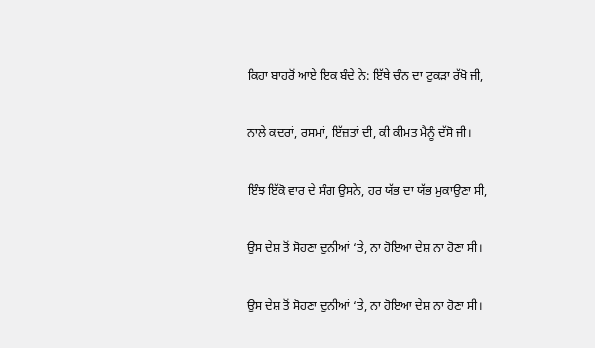ਕਿਹਾ ਬਾਹਰੋਂ ਆਏ ਇਕ ਬੰਦੇ ਨੇ: ਇੱਥੇ ਚੰਨ ਦਾ ਟੁਕੜਾ ਰੱਖੋ ਜੀ,

ਨਾਲੇ ਕਦਰਾਂ, ਰਸਮਾਂ, ਇੱਜ਼ਤਾਂ ਦੀ, ਕੀ ਕੀਮਤ ਮੈਨੂੰ ਦੱਸੋ ਜੀ।

ਇੰਝ ਇੱਕੋ ਵਾਰ ਦੇ ਸੰਗ ਉਸਨੇ, ਹਰ ਯੱਭ ਦਾ ਯੱਭ ਮੁਕਾਉਣਾ ਸੀ,

ਉਸ ਦੇਸ਼ ਤੋਂ ਸੋਹਣਾ ਦੁਨੀਆਂ ‘ਤੇ, ਨਾ ਹੋਇਆ ਦੇਸ਼ ਨਾ ਹੋਣਾ ਸੀ।

ਉਸ ਦੇਸ਼ ਤੋਂ ਸੋਹਣਾ ਦੁਨੀਆਂ ‘ਤੇ, ਨਾ ਹੋਇਆ ਦੇਸ਼ ਨਾ ਹੋਣਾ ਸੀ।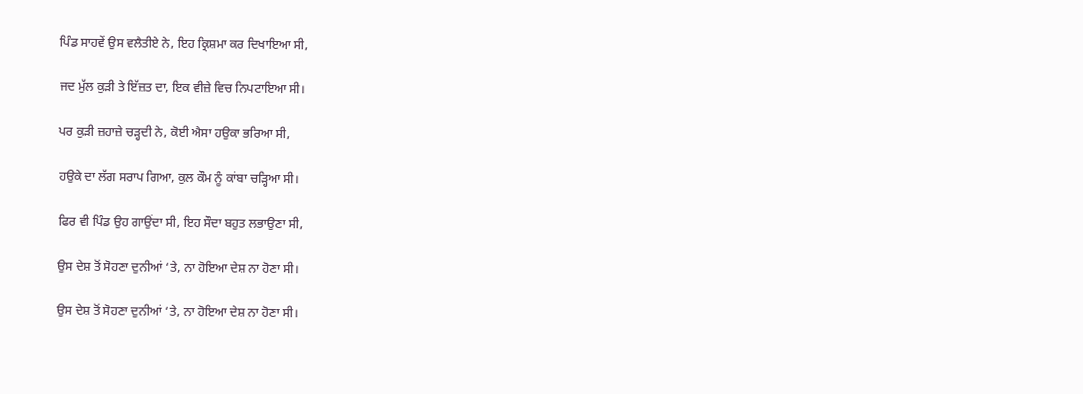ਪਿੰਡ ਸਾਹਵੇਂ ਉਸ ਵਲੈਤੀਏ ਨੇ, ਇਹ ਕ੍ਰਿਸ਼ਮਾ ਕਰ ਦਿਖਾਇਆ ਸੀ,

ਜਦ ਮੁੱਲ ਕੁੜੀ ਤੇ ਇੱਜ਼ਤ ਦਾ, ਇਕ ਵੀਜ਼ੇ ਵਿਚ ਨਿਪਟਾਇਆ ਸੀ।

ਪਰ ਕੁੜੀ ਜ਼ਹਾਜ਼ੇ ਚੜ੍ਹਦੀ ਨੇ, ਕੋਈ ਐਸਾ ਹਉਕਾ ਭਰਿਆ ਸੀ,

ਹਉਕੇ ਦਾ ਲੱਗ ਸਰਾਪ ਗਿਆ, ਕੁਲ ਕੌਮ ਨੂੰ ਕਾਂਬਾ ਚੜ੍ਹਿਆ ਸੀ।

ਫਿਰ ਵੀ ਪਿੰਡ ਉਹ ਗਾਉਂਦਾ ਸੀ, ਇਹ ਸੌਦਾ ਬਹੁਤ ਲਭਾਉਣਾ ਸੀ,

ਉਸ ਦੇਸ਼ ਤੋਂ ਸੋਹਣਾ ਦੁਨੀਆਂ ‘ਤੇ, ਨਾ ਹੋਇਆ ਦੇਸ਼ ਨਾ ਹੋਣਾ ਸੀ।

ਉਸ ਦੇਸ਼ ਤੋਂ ਸੋਹਣਾ ਦੁਨੀਆਂ ‘ਤੇ, ਨਾ ਹੋਇਆ ਦੇਸ਼ ਨਾ ਹੋਣਾ ਸੀ।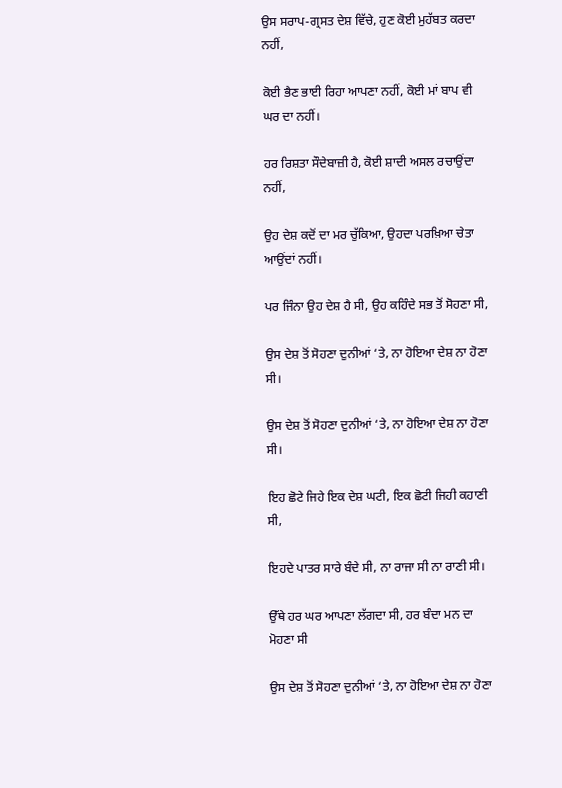ਉਸ ਸਰਾਪ-ਗ੍ਰਸਤ ਦੇਸ਼ ਵਿੱਚੇ, ਹੁਣ ਕੋਈ ਮੁਹੱਬਤ ਕਰਦਾ ਨਹੀਂ,

ਕੋਈ ਭੈਣ ਭਾਈ ਰਿਹਾ ਆਪਣਾ ਨਹੀਂ, ਕੋਈ ਮਾਂ ਬਾਪ ਵੀ ਘਰ ਦਾ ਨਹੀਂ।

ਹਰ ਰਿਸ਼ਤਾ ਸੌਦੇਬਾਜ਼ੀ ਹੈ, ਕੋਈ ਸ਼ਾਦੀ ਅਸਲ ਰਚਾਉਂਦਾ ਨਹੀਂ,

ਉਹ ਦੇਸ਼ ਕਦੋਂ ਦਾ ਮਰ ਚੁੱਕਿਆ, ਉਹਦਾ ਪਰਖ਼ਿਆ ਚੇਤਾ ਆਉਂਦਾਂ ਨਹੀਂ।

ਪਰ ਜਿੰਨਾ ਉਹ ਦੇਸ਼ ਹੈ ਸੀ, ਉਹ ਕਹਿੰਦੇ ਸਭ ਤੋਂ ਸੋਹਣਾ ਸੀ,

ਉਸ ਦੇਸ਼ ਤੋਂ ਸੋਹਣਾ ਦੁਨੀਆਂ ‘ਤੇ, ਨਾ ਹੋਇਆ ਦੇਸ਼ ਨਾ ਹੋਣਾ ਸੀ।

ਉਸ ਦੇਸ਼ ਤੋਂ ਸੋਹਣਾ ਦੁਨੀਆਂ ‘ਤੇ, ਨਾ ਹੋਇਆ ਦੇਸ਼ ਨਾ ਹੋਣਾ ਸੀ।

ਇਹ ਛੋਟੇ ਜਿਹੇ ਇਕ ਦੇਸ਼ ਘਟੀ, ਇਕ ਛੋਟੀ ਜਿਹੀ ਕਹਾਣੀ ਸੀ,

ਇਹਦੇ ਪਾਤਰ ਸਾਰੇ ਬੰਦੇ ਸੀ, ਨਾ ਰਾਜਾ ਸੀ ਨਾ ਰਾਣੀ ਸੀ।

ਉੱਥੇ ਹਰ ਘਰ ਆਪਣਾ ਲੱਗਦਾ ਸੀ, ਹਰ ਬੰਦਾ ਮਨ ਦਾ ਮੋਹਣਾ ਸੀ

ਉਸ ਦੇਸ਼ ਤੋਂ ਸੋਹਣਾ ਦੁਨੀਆਂ ‘ਤੇ, ਨਾ ਹੋਇਆ ਦੇਸ਼ ਨਾ ਹੋਣਾ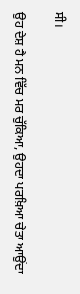ਸੀ।

ਉਹ ਦੇਸ਼ ਹੈ ਮਨ ਵਿੱਚ ਮਰ ਚੁੱਕਿਆ, ਉਹਦਾ ਪਰਖ਼ਿਆ ਚੇਤਾ ਆਉਂਦਾ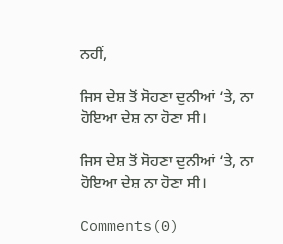ਨਹੀਂ,

ਜਿਸ ਦੇਸ਼ ਤੋਂ ਸੋਹਣਾ ਦੁਨੀਆਂ ‘ਤੇ, ਨਾ ਹੋਇਆ ਦੇਸ਼ ਨਾ ਹੋਣਾ ਸੀ।

ਜਿਸ ਦੇਸ਼ ਤੋਂ ਸੋਹਣਾ ਦੁਨੀਆਂ ‘ਤੇ, ਨਾ ਹੋਇਆ ਦੇਸ਼ ਨਾ ਹੋਣਾ ਸੀ।

Comments(0)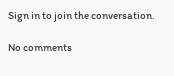Sign in to join the conversation.

No comments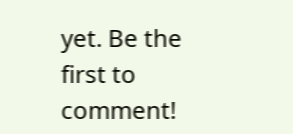yet. Be the first to comment!